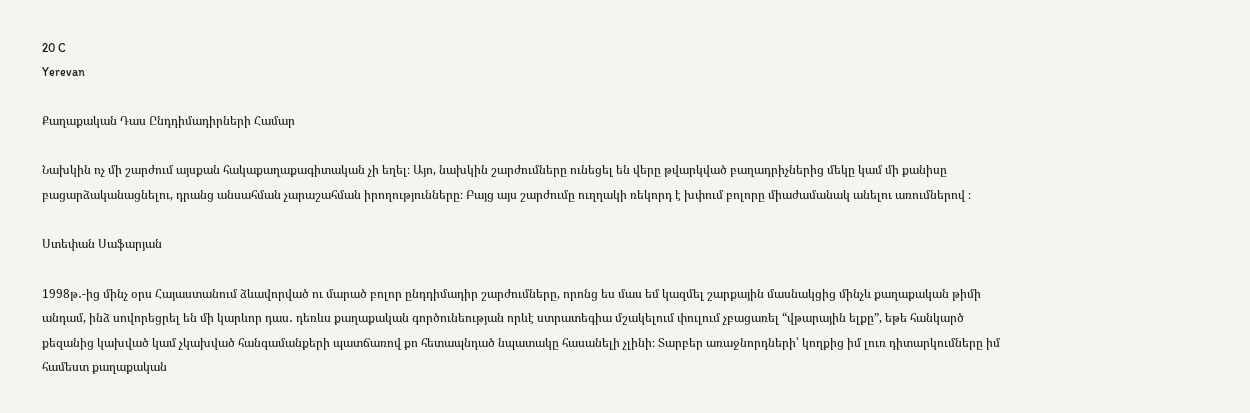20 C
Yerevan

Քաղաքական Դաս Ընդդիմադիրների Համար

Նախկին ոչ մի շարժում այսքան հակաքաղաքագիտական չի եղել։ Այո, նախկին շարժումները ունեցել են վերը թվարկված բաղադրիչներից մեկը կամ մի քանիսը բացարձականացնելու, դրանց անսահման չարաշահման իրողությունները։ Բայց այս շարժումը ուղղակի ռեկորդ է խփում բոլորը միաժամանակ անելու առումներով ։

Ստեփան Սաֆարյան

1998թ․-ից մինչ օրս Հայաստանում ձևավորված ու մարած բոլոր ընդդիմադիր շարժումները, որոնց ես մաս եմ կազմել շարքային մասնակցից մինչև քաղաքական թիմի անդամ, ինձ սովորեցրել են մի կարևոր դաս․ դեռևս քաղաքական գործունեության որևէ ստրատեգիա մշակելում փուլում չբացառել “վթարային ելքը”, եթե հանկարծ քեզանից կախված կամ չկախված հանգամանքերի պատճառով քո հետապնդած նպատակը հասանելի չլինի։ Տարբեր առաջնորդների՝ կողքից իմ լուռ դիտարկումները իմ համեստ քաղաքական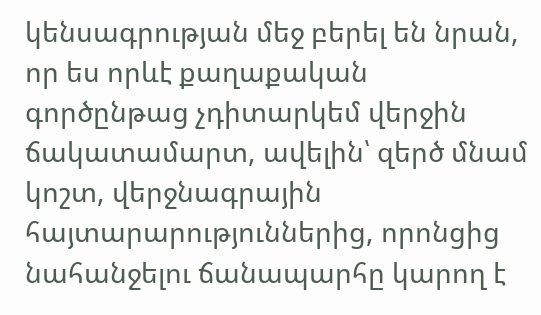կենսագրության մեջ բերել են նրան, որ ես որևէ քաղաքական գործընթաց չդիտարկեմ վերջին ճակատամարտ, ավելին՝ զերծ մնամ կոշտ, վերջնագրային հայտարարություններից, որոնցից նահանջելու ճանապարհը կարող է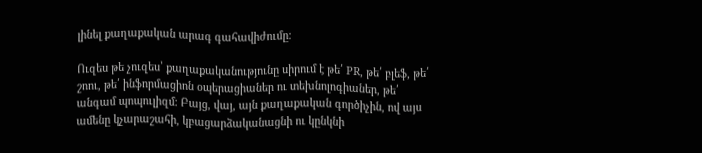լինել քաղաքական արագ գահավիժումը։

Ուզես թե չուզես՝ քաղաքականությունը սիրում է թե՛ PR, թե՛ բլեֆ, թե՛ շոու, թե՛ ինֆորմացիոն օպերացիաներ ու տեխնոլոգիաներ, թե՛ անգամ պոպուլիզմ։ Բայց, վայ, այն քաղաքական գործիչին, ով այս ամենը կչարաշահի, կբացարձականացնի ու կընկնի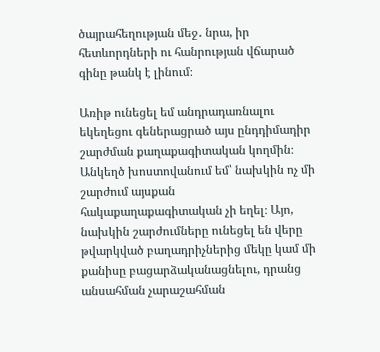ծայրահեղության մեջ․ նրա, իր հետևորդների ու հանրության վճարած գինը թանկ է լինում։

Առիթ ունեցել եմ անդրադառնալու եկեղեցու գեներացրած այս ընդդիմադիր շարժման քաղաքագիտական կողմին։ Անկեղծ խոստովանում եմ՝ նախկին ոչ մի շարժում այսքան հակաքաղաքագիտական չի եղել։ Այո, նախկին շարժումները ունեցել են վերը թվարկված բաղադրիչներից մեկը կամ մի քանիսը բացարձականացնելու, դրանց անսահման չարաշահման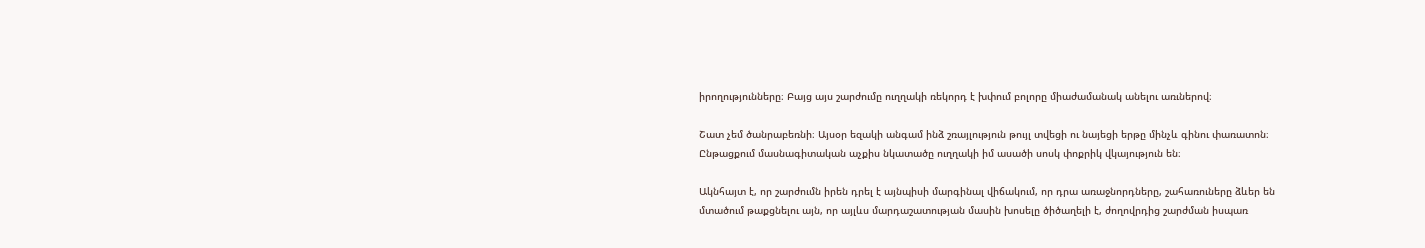իրողությունները։ Բայց այս շարժումը ուղղակի ռեկորդ է խփում բոլորը միաժամանակ անելու առւներով։

Շատ չեմ ծանրաբեռնի։ Այսօր եզակի անգամ ինձ շռայլություն թույլ տվեցի ու նայեցի երթը մինչև գինու փառատոն։ Ընթացքում մասնագիտական աչքիս նկատածը ուղղակի իմ ասածի սոսկ փոքրիկ վկայություն են։

Ակնհայտ է, որ շարժումն իրեն դրել է այնպիսի մարգինալ վիճակում, որ դրա առաջնորդները, շահառուները ձևեր են մտածում թաքցնելու այն, որ այլևս մարդաշատության մասին խոսելը ծիծաղելի է, ժողովրդից շարժման իսպառ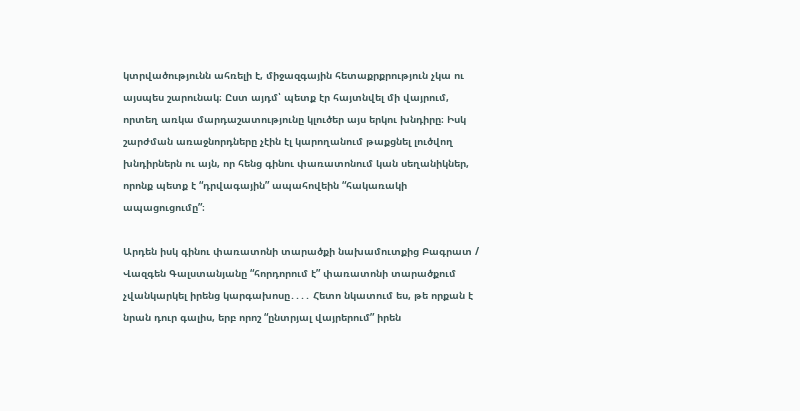կտրվածությունն ահռելի է, միջազգային հետաքրքրություն չկա ու այսպես շարունակ։ Ըստ այդմ՝ պետք էր հայտնվել մի վայրում, որտեղ առկա մարդաշատությունը կլուծեր այս երկու խնդիրը։ Իսկ շարժման առաջնորդները չէին էլ կարողանում թաքցնել լուծվող խնդիրներն ու այն, որ հենց գինու փառատոնում կան սեղանիկներ, որոնք պետք է “դրվագային” ապահովեին “հակառակի ապացուցումը”։

Արդեն իսկ գինու փառատոնի տարածքի նախամուտքից Բագրատ / Վազգեն Գալստանյանը “հորդորում է” փառատոնի տարածքում չվանկարկել իրենց կարգախոսը․․․․ Հետո նկատում ես, թե որքան է նրան դուր գալիս, երբ որոշ “ընտրյալ վայրերում” իրեն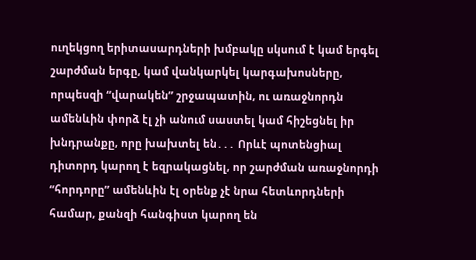ուղեկցող երիտասարդների խմբակը սկսում է կամ երգել շարժման երգը, կամ վանկարկել կարգախոսները, որպեսզի “վարակեն” շրջապատին, ու առաջնորդն ամենևին փորձ էլ չի անում սաստել կամ հիշեցնել իր խնդրանքը, որը խախտել են․․․ Որևէ պոտենցիալ դիտորդ կարող է եզրակացնել, որ շարժման առաջնորդի “հորդորը” ամենևին էլ օրենք չէ նրա հետևորդների համար, քանզի հանգիստ կարող են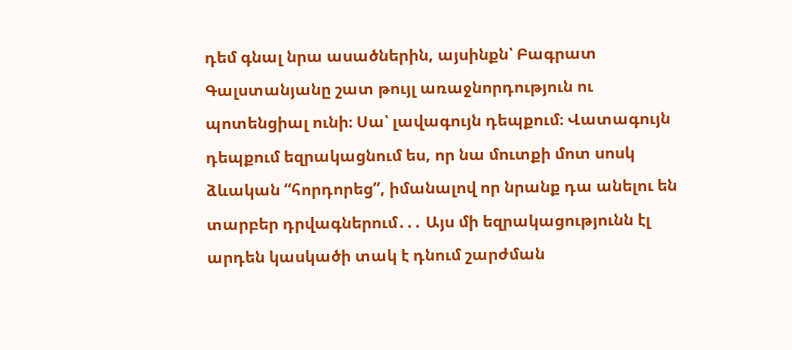դեմ գնալ նրա ասածներին, այսինքն՝ Բագրատ Գալստանյանը շատ թույլ առաջնորդություն ու պոտենցիալ ունի։ Սա՝ լավագույն դեպքում։ Վատագույն դեպքում եզրակացնում ես, որ նա մուտքի մոտ սոսկ ձևական “հորդորեց”, իմանալով որ նրանք դա անելու են տարբեր դրվագներում․․․ Այս մի եզրակացությունն էլ արդեն կասկածի տակ է դնում շարժման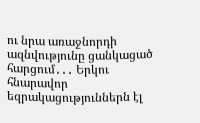ու նրա առաջնորդի ազնվությունը ցանկացած հարցում․․․ Երկու հնարավոր եզրակացություններն էլ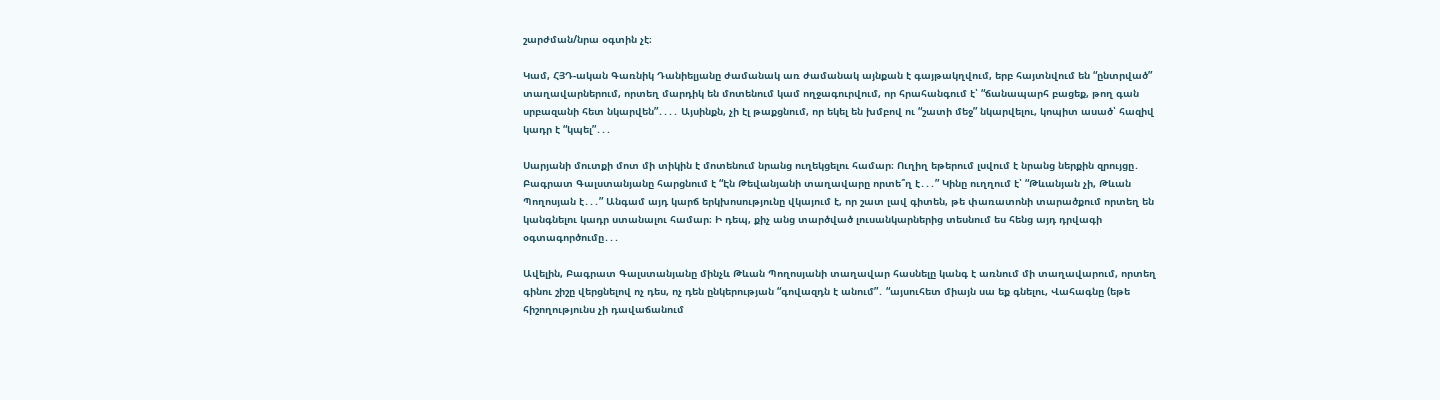շարժման/նրա օգտին չէ։

Կամ, ՀՅԴ-ական Գառնիկ Դանիելյանը ժամանակ առ ժամանակ այնքան է գայթակղվում, երբ հայտնվում են “ընտրված” տաղավարներում, որտեղ մարդիկ են մոտենում կամ ողջագուրվում, որ հրահանգում է՝ “ճանապարհ բացեք, թող գան սրբազանի հետ նկարվեն”․․․․ Այսինքն, չի էլ թաքցնում, որ եկել են խմբով ու “շատի մեջ” նկարվելու, կոպիտ ասած՝ հազիվ կադր է “կպել”․․․

Սարյանի մուտքի մոտ մի տիկին է մոտենում նրանց ուղեկցելու համար։ Ուղիղ եթերում լսվում է նրանց ներքին զրույցը․ Բագրատ Գալստանյանը հարցնում է “Էն Թեվանյանի տաղավարը որտե՞ղ է․․․” Կինը ուղղում է՝ “Թևանյան չի, Թևան Պողոսյան է․․․” Անգամ այդ կարճ երկխոսությունը վկայում է, որ շատ լավ գիտեն, թե փառատոնի տարածքում որտեղ են կանգնելու կադր ստանալու համար։ Ի դեպ, քիչ անց տարծված լուսանկարներից տեսնում ես հենց այդ դրվագի օգտագործումը․․․

Ավելին, Բագրատ Գալստանյանը մինչև Թևան Պողոսյանի տաղավար հասնելը կանգ է առնում մի տաղավարում, որտեղ գինու շիշը վերցնելով ոչ դես, ոչ դեն ընկերության “գովազդն է անում”․ “այսուհետ միայն սա եք գնելու, Վահագնը (եթե հիշողությունս չի դավաճանում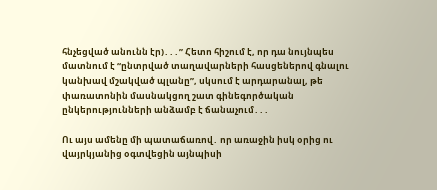հնչեցված անունն էր)․․․” Հետո հիշում է, որ դա նույնպես մատնում է “ընտրված տաղավարների հասցեներով գնալու կանխավ մշակված պլանը”, սկսում է արդարանալ, թե փառատոնին մասնակցող շատ գինեգործական ընկերությունների անձամբ է ճանաչում․․․

Ու այս ամենը մի պատաճառով․ որ առաջին իսկ օրից ու վայրկյանից օգտվեցին այնպիսի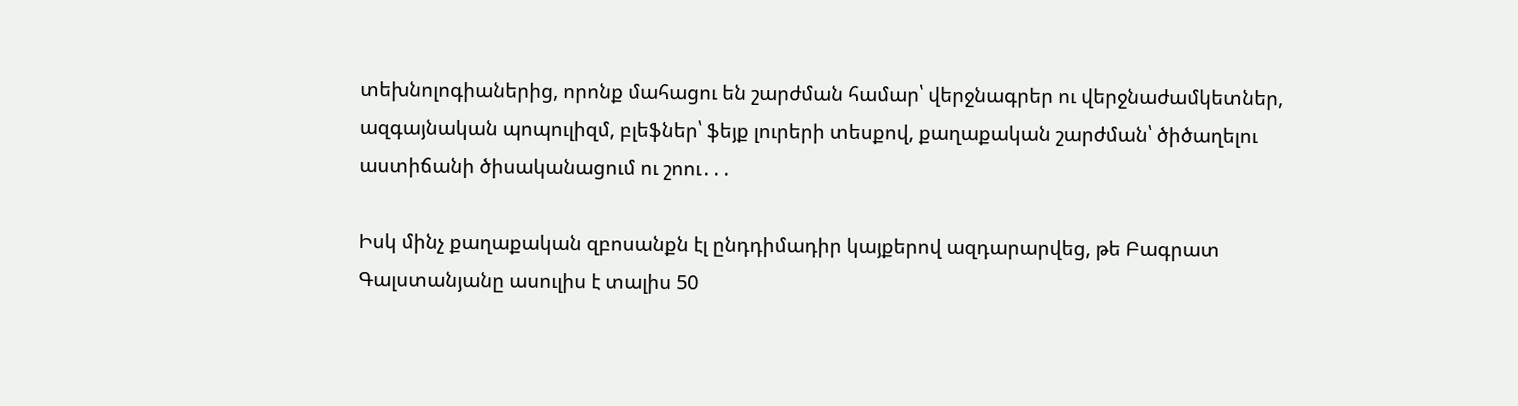տեխնոլոգիաներից, որոնք մահացու են շարժման համար՝ վերջնագրեր ու վերջնաժամկետներ, ազգայնական պոպուլիզմ, բլեֆներ՝ ֆեյք լուրերի տեսքով, քաղաքական շարժման՝ ծիծաղելու աստիճանի ծիսականացում ու շոու․․․

Իսկ մինչ քաղաքական զբոսանքն էլ ընդդիմադիր կայքերով ազդարարվեց, թե Բագրատ Գալստանյանը ասուլիս է տալիս 50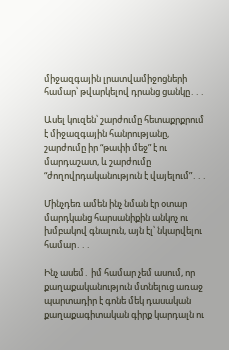միջազգային լրատվամիջոցների համար՝ թվարկելով դրանց ցանկը․․․

Ասել կուզեն՝ շարժումը հետաքրքրում է միջազգային հանրությանը, շարժումը իր “թափի մեջ” է ու մարդաշատ, և շարժումը “ժողովրդականություն է վայելում”․․․

Մինչդեռ ամեն ինչ նման էր օտար մարդկանց հարսանիքին անկոչ ու խմբակով գնալուն, այն էլ՝ նկարվելու համար․․․

Ինչ ասեմ․ իմ համար չեմ ասում, որ քաղաքականություն մտնելուց առաջ պարտադիր է գոնե մեկ դասական քաղաքագիտական գիրք կարդալն ու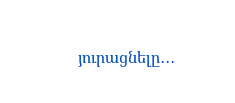յուրացնելը․․․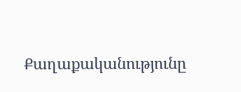Քաղաքականությունը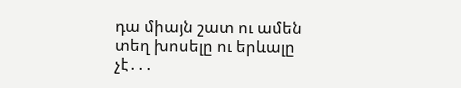դա միայն շատ ու ամեն տեղ խոսելը ու երևալը չէ․․․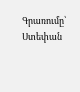Գրառումը՝ Ստեփան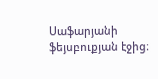Սաֆարյանի ֆեյսբուքյան էջից։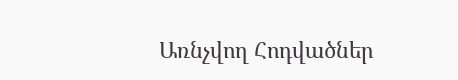Առնչվող Հոդվածներ